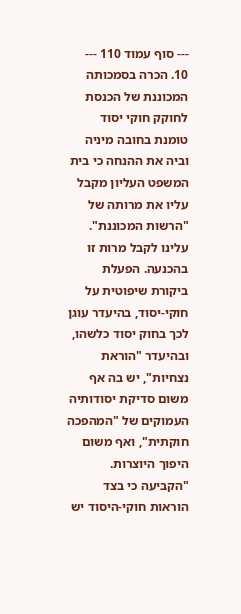--- סוף עמוד 110 ---
10. הכרה בסמכותה המכוננת של הכנסת לחוקק חוקי יסוד טומנת בחובה מיניה וביה את ההנחה כי בית המשפט העליון מקבל עליו את מרותה של "הרשות המכוננת". עלינו לקבל מרות זו בהכנעה. הפעלת ביקורת שיפוטית על חוקי-יסוד, בהיעדר עוגן לכך בחוק יסוד כלשהו, ובהיעדר "הוראת נצחיות", יש בה אף משום סדיקת יסודותיה העמוקים של "המהפכה חוקתית", ואף משום היפוך היוצרות. "הקביעה כי בצד הוראות חוקי-היסוד יש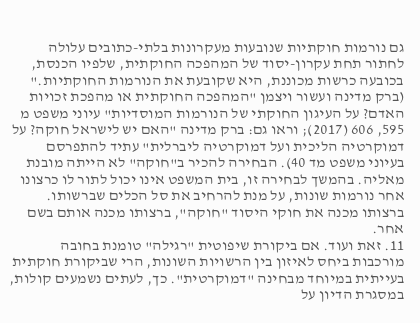גם נורמות חוקתיות שנובעות מעקרונות בלתי-כתובים עלולה לחתור תחת עקרון-יסוד של המהפכה החוקתית, שלפיו הכנסת, בכובעה כרשות מכוננת, היא שקובעת את הנורמות החוקתיות." (ברק מדינה ועשור ויצמן "המהפכה החוקתית או מהפכת זכויות האדם? על העיגון החוקתי של הנורמות המוסדיות" עיוני משפט מ 595, 606 (2017); וראו גם: ברק מדינה "האם יש לישראל חוקה? על דמוקרטיה הליכית ועל דמוקרטיה ליברלית" עתיד להתפרסם בעיוני משפט מד 40). הבחירה להכיר ב"חוקה" לא הייתה מובנת מאליה. בהמשך לבחירה זו, בית המשפט אינו יכול לתור לו כרצונו אחר נורמות שונות, על מנת להרחיב את סל הכלים שברשותו. ברצותו מכנה את חוקי היסוד "חוקה", ברצותו מכנה אותם בשם אחר.
11. זאת ועוד. אם ביקורת שיפוטית "רגילה" טומנת בחובה מורכבות ביחס לאיזון בין הרשויות השונות, הרי שביקורת חוקתית בעייתית במיוחד מבחינה "דמוקרטית". כך, לעתים נשמעים קולות, במסגרת הדיון על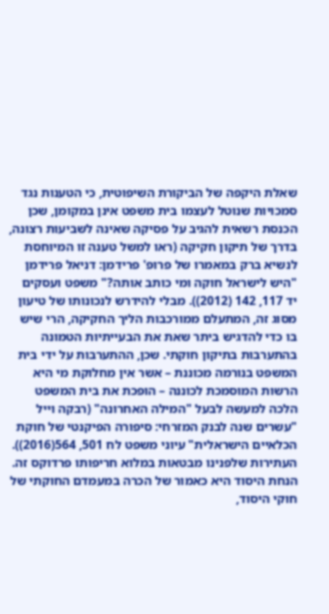שאלת היקפה של הביקורת השיפוטית, כי הטענות נגד סמכויות שנוטל לעצמו בית משפט אינן במקומן, שכן הכנסת רשאית להגיב על פסיקה שאינה לשביעות רצונה, בדרך של תיקון חקיקה (ראו למשל טענה זו המיוחסת לנשיא ברק במאמרו של פרופ' פרידמן: דניאל פרידמן "היש לישראל חוקה ומי כותב אותה?" משפט ועסקים יד 117, 142 (2012)). מבלי להידרש לנכונותו של טיעון מסוג זה, המתעלם ממורכבות הליך החקיקה, הרי שיש בו כדי להדגיש ביתר שאת את הבעייתיות הטמונה בהתערבות בתיקון חוקתי. שכן, ההתערבות על ידי בית המשפט בנורמה מכוננת – אשר אין מחלוקת מי היא הרשות המוסמכת לכוננה – הופכת את בית המשפט הלכה למעשה לבעל "המילה האחרונה" (רבקה וייל "עשרים שנה לבנק המזרחי: סיפורה הפיקנטי של חוקת הכלאיים הישראלית" עיוני משפט לח 501, 564(2016)). העתירות שלפנינו מבטאות במלוא חריפותו פרדוקס זה. הנחת היסוד היא כאמור של הכרה במעמדם החוקתי של חוקי היסוד,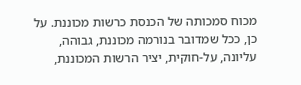מכוח סמכותה של הכנסת כרשות מכוננת. על כן, ככל שמדובר בנורמה מכוננת, גבוהה, עליונה, על-חוקית, יציר הרשות המכוננת,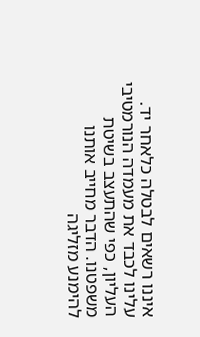איננו רשאים לבטלה כלאחר יד. עלינו לכבד את מעמדה הנורמטיבי העליון, כפי שהתעצב בשיטת משפטנו. הדבר מחייב אותנו להימנע מזליגה